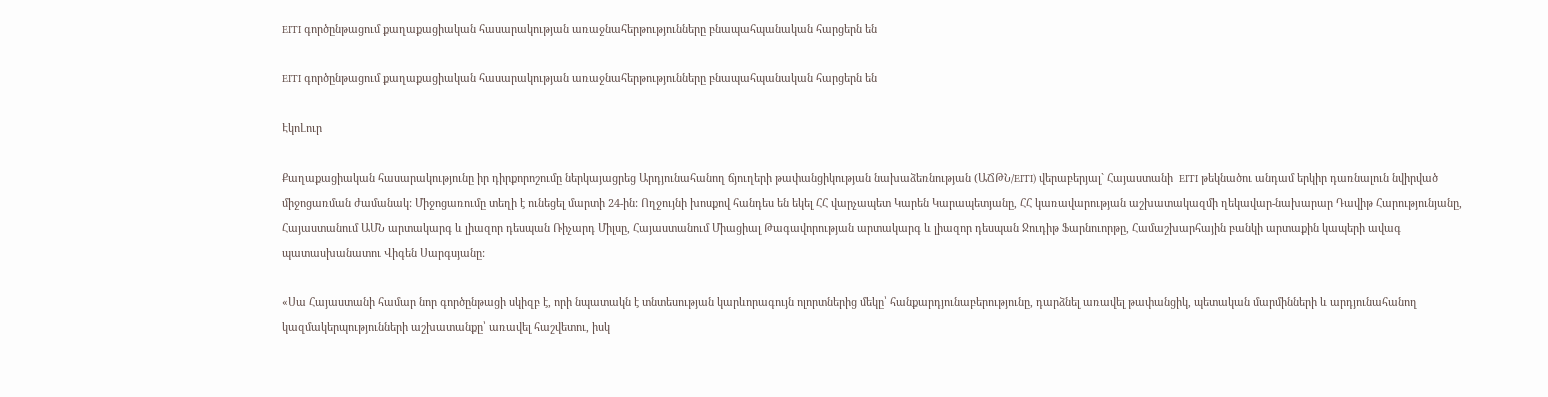EITI գործընթացում քաղաքացիական հասարակության առաջնահերթությունները բնապահպանական հարցերն են

EITI գործընթացում քաղաքացիական հասարակության առաջնահերթությունները բնապահպանական հարցերն են

ԷկոԼուր

Քաղաքացիական հասարակությունը իր դիրքորոշումը ներկայացրեց Արդյունահանող ճյուղերի թափանցիկության նախաձեռնության (ԱՃԹՆ/EITI) վերաբերյալ` Հայաստանի  EITI թեկնածու անդամ երկիր դառնալուն նվիրված միջոցառման ժամանակ: Միջոցառումը տեղի է ունեցել մարտի 24-ին: Ողջույնի խոսքով հանդես են եկել ՀՀ վարչապետ Կարեն Կարապետյանը, ՀՀ կառավարության աշխատակազմի ղեկավար-նախարար Դավիթ Հարությունյանը, Հայաստանում ԱՄՆ արտակարգ և լիազոր դեսպան Ռիչարդ Միլսը, Հայաստանում Միացիալ Թագավորության արտակարգ և լիազոր դեսպան Ջուդիթ Ֆարնուորթը, Համաշխարհային բանկի արտաքին կապերի ավագ պատասխանատու Վիգեն Սարգսյանը:

«Սա Հայաստանի համար նոր գործընթացի սկիզբ է, որի նպատակն է տնտեսության կարևորագույն ոլորտներից մեկը՝ հանքարդյունաբերությունը, դարձնել առավել թափանցիկ, պետական մարմինների և արդյունահանող կազմակերպությունների աշխատանքը՝ առավել հաշվետու, իսկ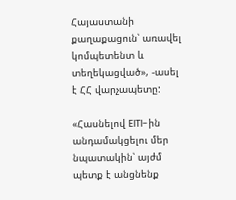Հայաստանի քաղաքացուն՝ առավել կոմպետենտ և տեղեկացված», -ասել է ՀՀ վարչապետը:

«Հասնելով EITI-ին անդամակցելու մեր նպատակին՝ այժմ պետք է անցնենք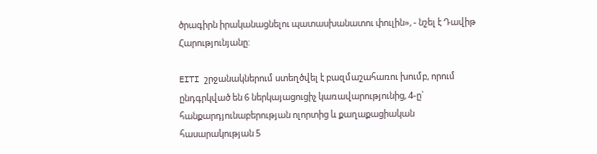ծրագիրն իրականացնելու պատասխանատու փուլին», - նշել է Դավիթ Հարությունյանը:

EITI շրջանակներում ստեղծվել է բազմաշահառու խումբ, որում ընդգրկված են 6 ներկայացուցիչ կառավարությունից, 4-ը` հանքարդյունաբերության ոլորտից և քաղաքացիական հասարակության 5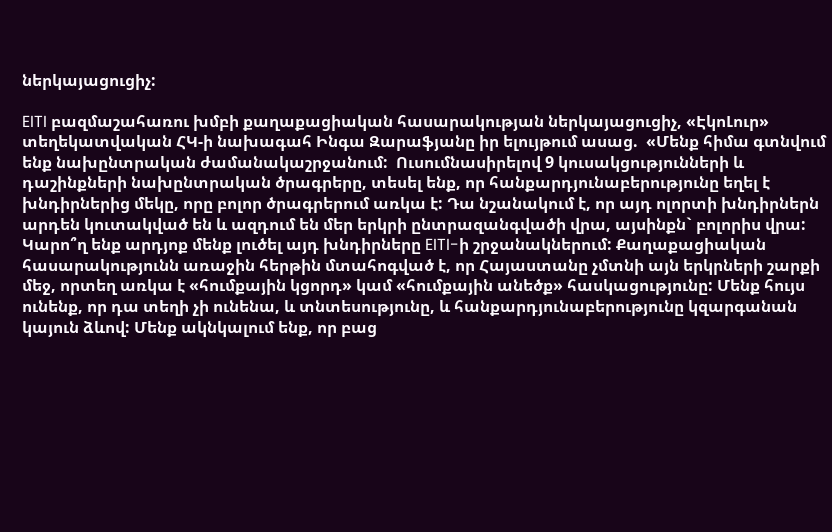ներկայացուցիչ:

EITI բազմաշահառու խմբի քաղաքացիական հասարակության ներկայացուցիչ, «ԷկոԼուր» տեղեկատվական ՀԿ-ի նախագահ Ինգա Զարաֆյանը իր ելույթում ասաց.  «Մենք հիմա գտնվում ենք նախընտրական ժամանակաշրջանում:  Ուսումնասիրելով 9 կուսակցությունների և դաշինքների նախընտրական ծրագրերը, տեսել ենք, որ հանքարդյունաբերությունը եղել է խնդիրներից մեկը, որը բոլոր ծրագրերում առկա է: Դա նշանակում է, որ այդ ոլորտի խնդիրներն արդեն կուտակված են և ազդում են մեր երկրի ընտրազանգվածի վրա, այսինքն` բոլորիս վրա: Կարո՞ղ ենք արդյոք մենք լուծել այդ խնդիրները EITI-ի շրջանակներում: Քաղաքացիական հասարակությունն առաջին հերթին մտահոգված է, որ Հայաստանը չմտնի այն երկրների շարքի մեջ, որտեղ առկա է «հումքային կցորդ» կամ «հումքային անեծք» հասկացությունը: Մենք հույս ունենք, որ դա տեղի չի ունենա, և տնտեսությունը, և հանքարդյունաբերությունը կզարգանան կայուն ձևով: Մենք ակնկալում ենք, որ բաց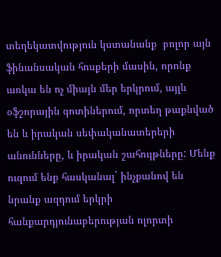տեղեկատվություն կստանանք  բոլոր այն ֆինանսական հոսքերի մասին, որոնք առկա են ոչ միայն մեր երկրում, այլև օֆշորային գոտիներում, որտեղ թաքնված են և իրական սեփականատերերի անունները, և իրական շահույթները: Մենք ուզում ենք հասկանալ` ինչքանով են նրանք ազդում երկրի հանքարդյունաբերության ոլորտի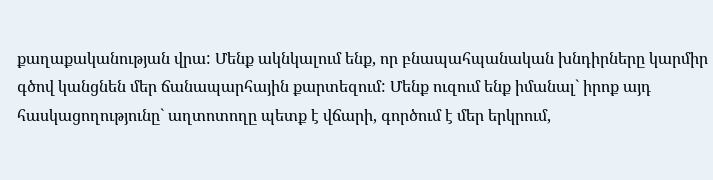քաղաքականության վրա: Մենք ակնկալում ենք, որ բնապահպանական խնդիրները կարմիր գծով կանցնեն մեր ճանապարհային քարտեզում: Մենք ուզում ենք իմանալ` իրոք այդ հասկացողությունը` աղտոտողը պետք է վճարի, գործում է մեր երկրում,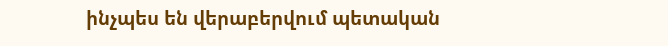ինչպես են վերաբերվում պետական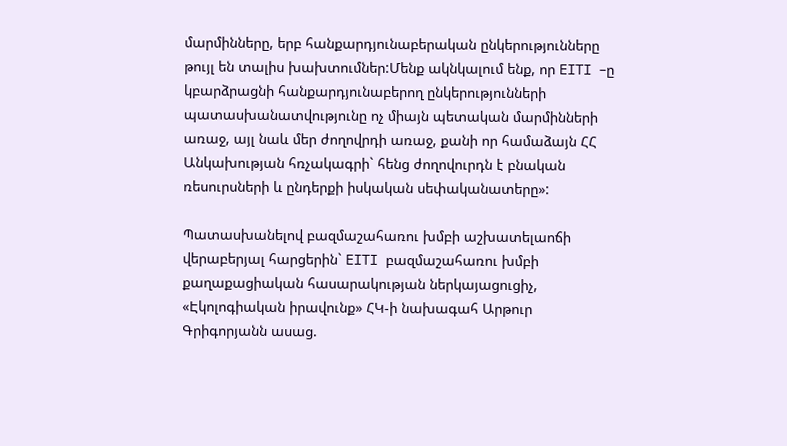մարմինները, երբ հանքարդյունաբերական ընկերությունները թույլ են տալիս խախտումներ:Մենք ակնկալում ենք, որ EITI –ը կբարձրացնի հանքարդյունաբերող ընկերությունների պատասխանատվությունը ոչ միայն պետական մարմինների առաջ, այլ նաև մեր ժողովրդի առաջ, քանի որ համաձայն ՀՀ Անկախության հռչակագրի` հենց ժողովուրդն է բնական ռեսուրսների և ընդերքի իսկական սեփականատերը»:

Պատասխանելով բազմաշահառու խմբի աշխատելաոճի վերաբերյալ հարցերին` EITI բազմաշահառու խմբի քաղաքացիական հասարակության ներկայացուցիչ, «Էկոլոգիական իրավունք» ՀԿ-ի նախագահ Արթուր Գրիգորյանն ասաց.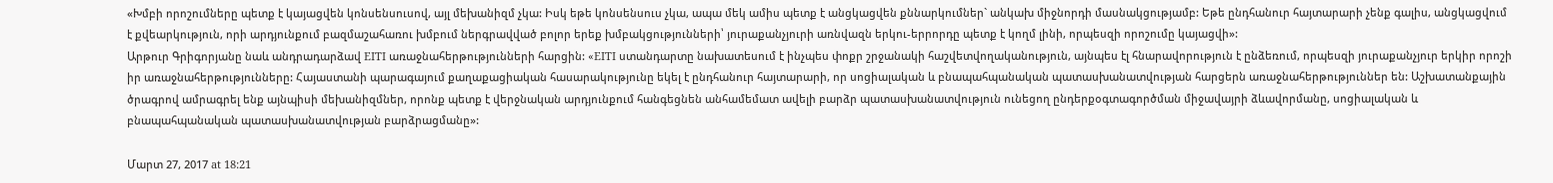«Խմբի որոշումները պետք է կայացվեն կոնսենսուսով, այլ մեխանիզմ չկա: Իսկ եթե կոնսենսուս չկա, ապա մեկ ամիս պետք է անցկացվեն քննարկումներ` անկախ միջնորդի մասնակցությամբ: Եթե ընդհանուր հայտարարի չենք գալիս, անցկացվում է քվեարկություն, որի արդյունքում բազմաշահառու խմբում ներգրավված բոլոր երեք խմբակցությունների՝ յուրաքանչյուրի առնվազն երկու-երրորդը պետք է կողմ լինի, որպեսզի որոշումը կայացվի»:
Արթուր Գրիգորյանը նաև անդրադարձավ EITI առաջնահերթությունների հարցին: «EITI ստանդարտը նախատեսում է ինչպես փոքր շրջանակի հաշվետվողականություն, այնպես էլ հնարավորություն է ընձեռում, որպեսզի յուրաքանչյուր երկիր որոշի իր առաջնահերթությունները: Հայաստանի պարագայում քաղաքացիական հասարակությունը եկել է ընդհանուր հայտարարի, որ սոցիալական և բնապահպանական պատասխանատվության հարցերն առաջնահերթություններ են: Աշխատանքային ծրագրով ամրագրել ենք այնպիսի մեխանիզմներ, որոնք պետք է վերջնական արդյունքում հանգեցնեն անհամեմատ ավելի բարձր պատասխանատվություն ունեցող ընդերքօգտագործման միջավայրի ձևավորմանը, սոցիալական և բնապահպանական պատասխանատվության բարձրացմանը»:

Մարտ 27, 2017 at 18:21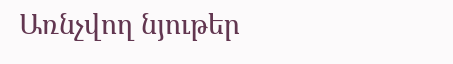Առնչվող նյութեր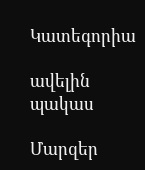Կատեգորիա

ավելին
պակաս

Մարզեր